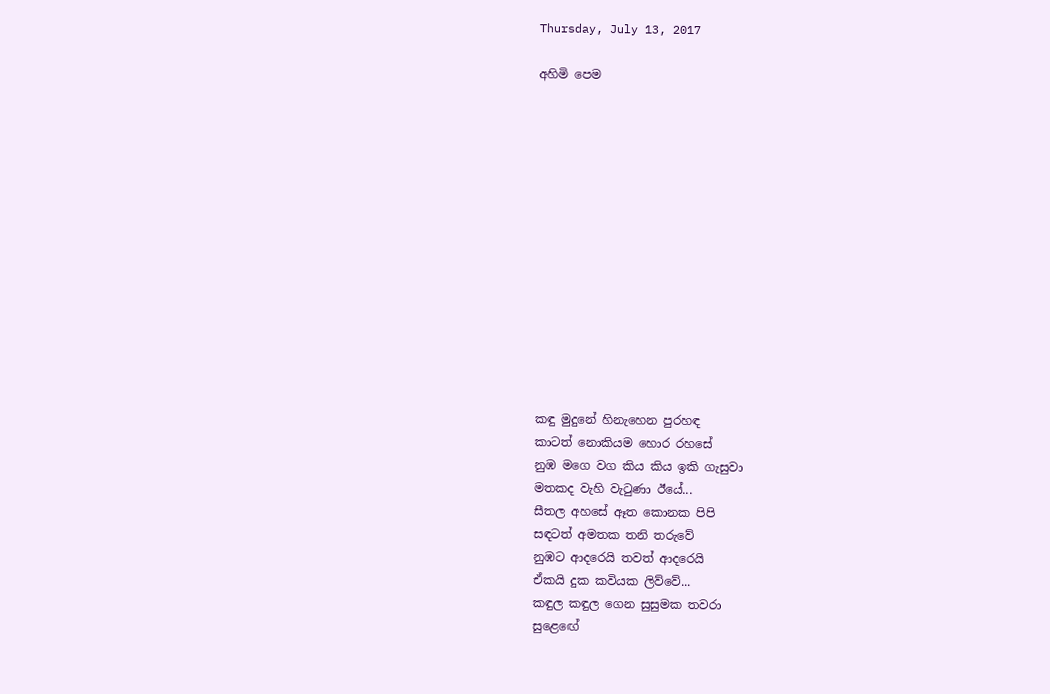Thursday, July 13, 2017

අහිමි පෙම














කඳු මුදුනේ හිනැහෙන පුරහඳ
කාටත් නොකියම හොර රහසේ
නුඹ මගෙ වග කිය කිය ඉකි ගැසුවා
මතකද වැහි වැටුණා ඊයේ...
සීතල අහසේ ඈත කොනක පිපි
සඳටත් අමතක තනි තරුවේ
නුඹට ආදරෙයි තවත් ආදරෙයි
ඒකයි දුක කවියක ලිව්වේ...
කඳුල කඳුල ගෙන සුසුමක තවරා
සුළ‍ෙඟේ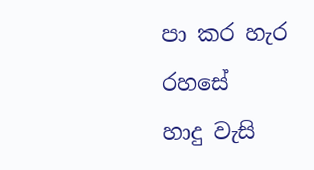පා කර හැර රහසේ
හාදු වැසි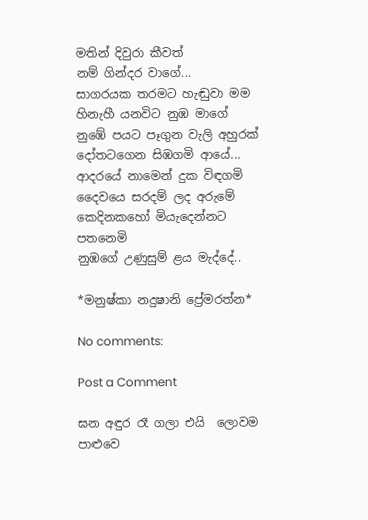මතින් දිවුරා කීවත්
නම් ගින්දර වාගේ...
සාගරයක තරමට හැඬුවා මම
හිනැහී යනවිට නුඹ මාගේ
නුඹේ පයට පෑගුන වැලි අහුරක්
දෝතටගෙන සිඹගමි ආයේ...
ආදරයේ නාමෙන් දුක විඳගමි
දෛවයෙ සරදම් ලද අරුමේ
කෙදිනකහෝ මියැදෙන්නට පතනෙමි
නුඹගේ උණුසුම් ළය මැද්දේ..

*මනුෂ්කා නදුෂානි ප්‍රේමරත්න*

No comments:

Post a Comment

ඝන අඳුර රෑ ගලා එයි  ලොවම පාළුවෙ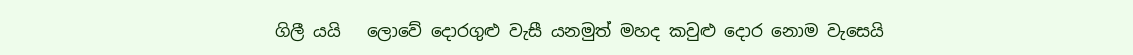ගිලී යයි   ලොවේ දොරගුළු වැසී යනමුත් මහද කවුළු දොර නොම වැසෙයි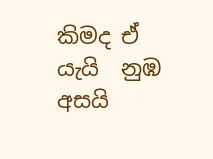කිමද ඒ යැයි  නුඹ අසයි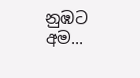නුඹට අම...